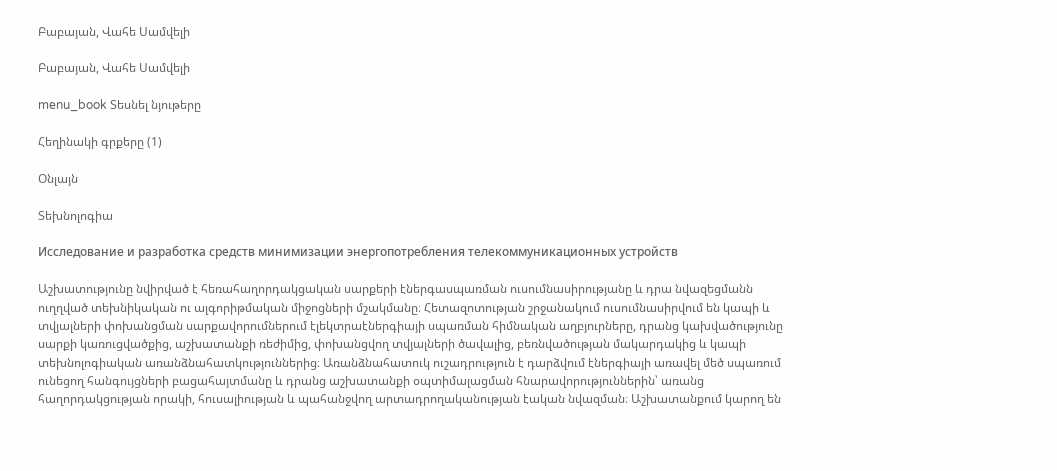Բաբայան, Վահե Սամվելի

Բաբայան, Վահե Սամվելի

menu_book Տեսնել նյութերը

Հեղինակի գրքերը (1)

Օնլայն

Տեխնոլոգիա

Исследование и разработка средств минимизации энергопотребления телекоммуникационных устройств

Աշխատությունը նվիրված է հեռահաղորդակցական սարքերի էներգասպառման ուսումնասիրությանը և դրա նվազեցմանն ուղղված տեխնիկական ու ալգորիթմական միջոցների մշակմանը։ Հետազոտության շրջանակում ուսումնասիրվում են կապի և տվյալների փոխանցման սարքավորումներում էլեկտրաէներգիայի սպառման հիմնական աղբյուրները, դրանց կախվածությունը սարքի կառուցվածքից, աշխատանքի ռեժիմից, փոխանցվող տվյալների ծավալից, բեռնվածության մակարդակից և կապի տեխնոլոգիական առանձնահատկություններից։ Առանձնահատուկ ուշադրություն է դարձվում էներգիայի առավել մեծ սպառում ունեցող հանգույցների բացահայտմանը և դրանց աշխատանքի օպտիմալացման հնարավորություններին՝ առանց հաղորդակցության որակի, հուսալիության և պահանջվող արտադրողականության էական նվազման։ Աշխատանքում կարող են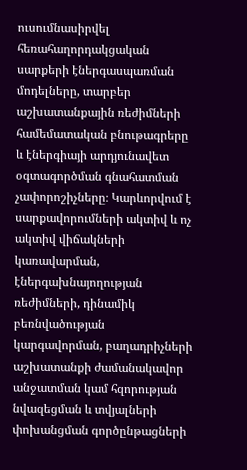ուսումնասիրվել հեռահաղորդակցական սարքերի էներգասպառման մոդելները, տարբեր աշխատանքային ռեժիմների համեմատական բնութագրերը և էներգիայի արդյունավետ օգտագործման գնահատման չափորոշիչները։ Կարևորվում է սարքավորումների ակտիվ և ոչ ակտիվ վիճակների կառավարման, էներգախնայողության ռեժիմների, դինամիկ բեռնվածության կարգավորման, բաղադրիչների աշխատանքի ժամանակավոր անջատման կամ հզորության նվազեցման և տվյալների փոխանցման գործընթացների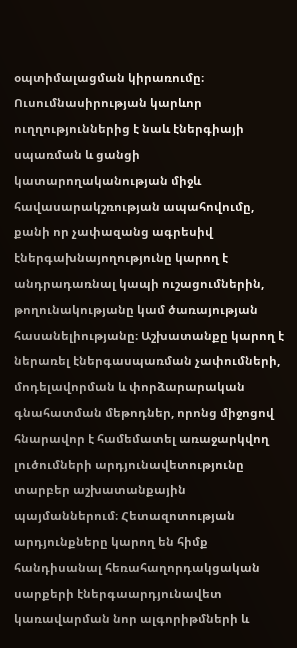օպտիմալացման կիրառումը։ Ուսումնասիրության կարևոր ուղղություններից է նաև էներգիայի սպառման և ցանցի կատարողականության միջև հավասարակշռության ապահովումը, քանի որ չափազանց ագրեսիվ էներգախնայողությունը կարող է անդրադառնալ կապի ուշացումներին, թողունակությանը կամ ծառայության հասանելիությանը։ Աշխատանքը կարող է ներառել էներգասպառման չափումների, մոդելավորման և փորձարարական գնահատման մեթոդներ, որոնց միջոցով հնարավոր է համեմատել առաջարկվող լուծումների արդյունավետությունը տարբեր աշխատանքային պայմաններում։ Հետազոտության արդյունքները կարող են հիմք հանդիսանալ հեռահաղորդակցական սարքերի էներգաարդյունավետ կառավարման նոր ալգորիթմների և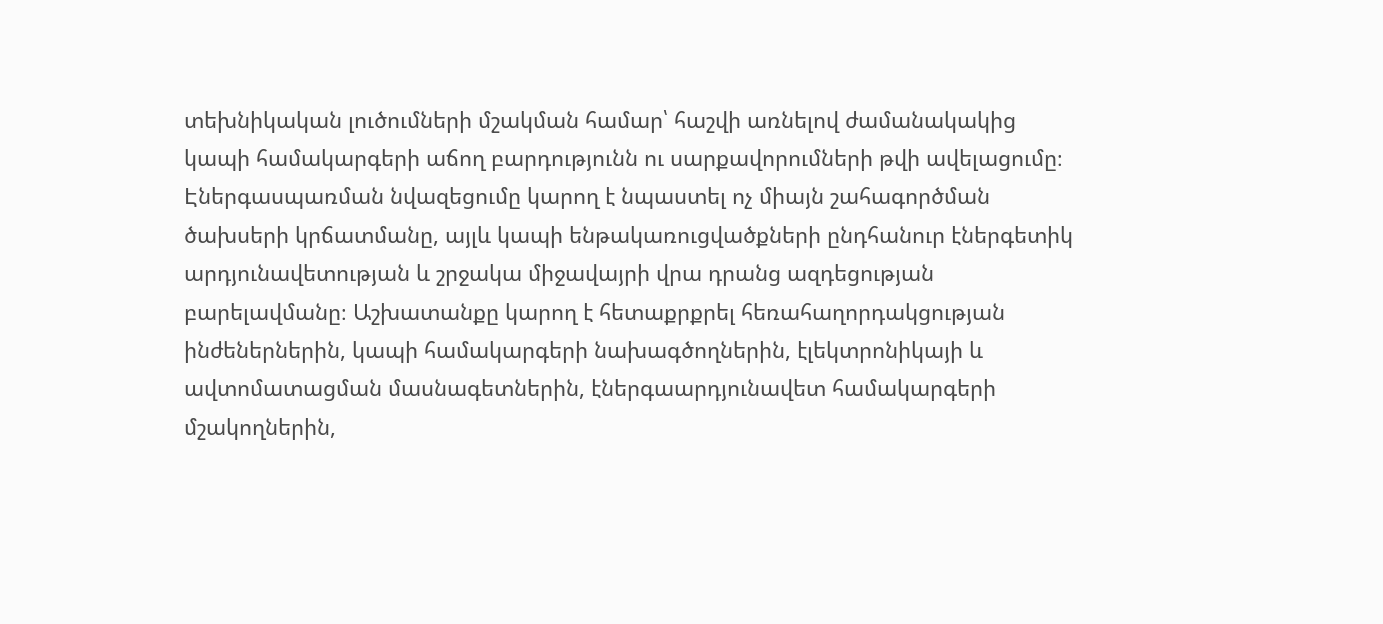տեխնիկական լուծումների մշակման համար՝ հաշվի առնելով ժամանակակից կապի համակարգերի աճող բարդությունն ու սարքավորումների թվի ավելացումը։ Էներգասպառման նվազեցումը կարող է նպաստել ոչ միայն շահագործման ծախսերի կրճատմանը, այլև կապի ենթակառուցվածքների ընդհանուր էներգետիկ արդյունավետության և շրջակա միջավայրի վրա դրանց ազդեցության բարելավմանը։ Աշխատանքը կարող է հետաքրքրել հեռահաղորդակցության ինժեներներին, կապի համակարգերի նախագծողներին, էլեկտրոնիկայի և ավտոմատացման մասնագետներին, էներգաարդյունավետ համակարգերի մշակողներին,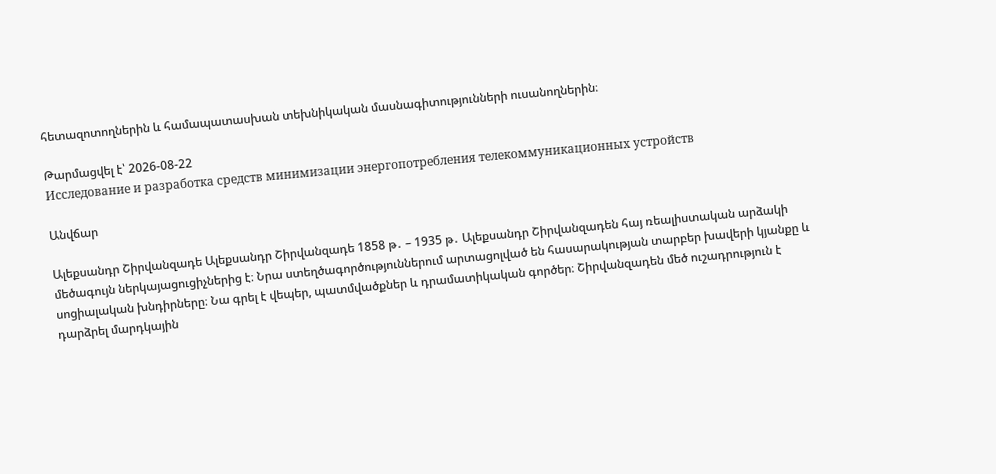հետազոտողներին և համապատասխան տեխնիկական մասնագիտությունների ուսանողներին։

Թարմացվել է՝ 2026-08-22
Исследование и разработка средств минимизации энергопотребления телекоммуникационных устройств

Անվճար

Ալեքսանդր Շիրվանզադե Ալեքսանդր Շիրվանզադե 1858 թ․ – 1935 թ․ Ալեքսանդր Շիրվանզադեն հայ ռեալիստական արձակի մեծագույն ներկայացուցիչներից է։ Նրա ստեղծագործություններում արտացոլված են հասարակության տարբեր խավերի կյանքը և սոցիալական խնդիրները։ Նա գրել է վեպեր, պատմվածքներ և դրամատիկական գործեր։ Շիրվանզադեն մեծ ուշադրություն է դարձրել մարդկային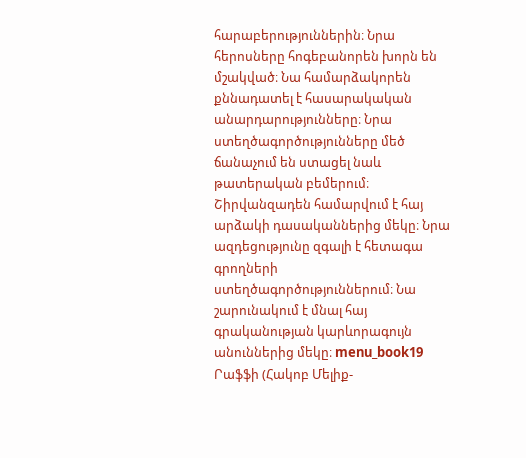հարաբերություններին։ Նրա հերոսները հոգեբանորեն խորն են մշակված։ Նա համարձակորեն քննադատել է հասարակական անարդարությունները։ Նրա ստեղծագործությունները մեծ ճանաչում են ստացել նաև թատերական բեմերում։ Շիրվանզադեն համարվում է հայ արձակի դասականներից մեկը։ Նրա ազդեցությունը զգալի է հետագա գրողների ստեղծագործություններում։ Նա շարունակում է մնալ հայ գրականության կարևորագույն անուններից մեկը։ menu_book19 Րաֆֆի (Հակոբ Մելիք-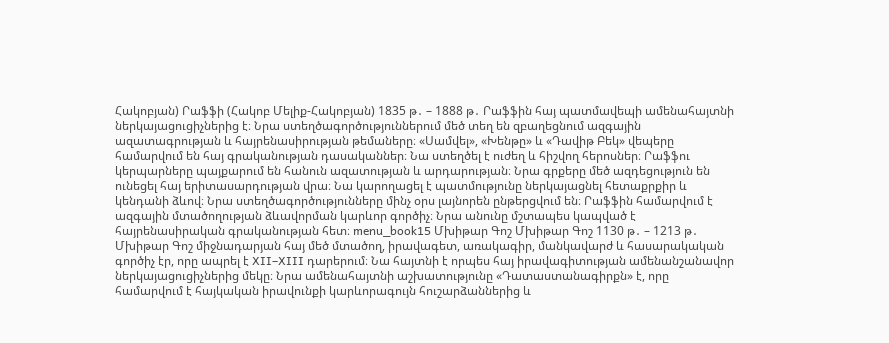Հակոբյան) Րաֆֆի (Հակոբ Մելիք-Հակոբյան) 1835 թ․ – 1888 թ․ Րաֆֆին հայ պատմավեպի ամենահայտնի ներկայացուցիչներից է։ Նրա ստեղծագործություններում մեծ տեղ են զբաղեցնում ազգային ազատագրության և հայրենասիրության թեմաները։ «Սամվել», «Խենթը» և «Դավիթ Բեկ» վեպերը համարվում են հայ գրականության դասականներ։ Նա ստեղծել է ուժեղ և հիշվող հերոսներ։ Րաֆֆու կերպարները պայքարում են հանուն ազատության և արդարության։ Նրա գրքերը մեծ ազդեցություն են ունեցել հայ երիտասարդության վրա։ Նա կարողացել է պատմությունը ներկայացնել հետաքրքիր և կենդանի ձևով։ Նրա ստեղծագործությունները մինչ օրս լայնորեն ընթերցվում են։ Րաֆֆին համարվում է ազգային մտածողության ձևավորման կարևոր գործիչ։ Նրա անունը մշտապես կապված է հայրենասիրական գրականության հետ։ menu_book15 Մխիթար Գոշ Մխիթար Գոշ 1130 թ․ – 1213 թ․ Մխիթար Գոշ միջնադարյան հայ մեծ մտածող, իրավագետ, առակագիր, մանկավարժ և հասարակական գործիչ էր, որը ապրել է XII–XIII դարերում։ Նա հայտնի է որպես հայ իրավագիտության ամենանշանավոր ներկայացուցիչներից մեկը։ Նրա ամենահայտնի աշխատությունը «Դատաստանագիրքն» է, որը համարվում է հայկական իրավունքի կարևորագույն հուշարձաններից և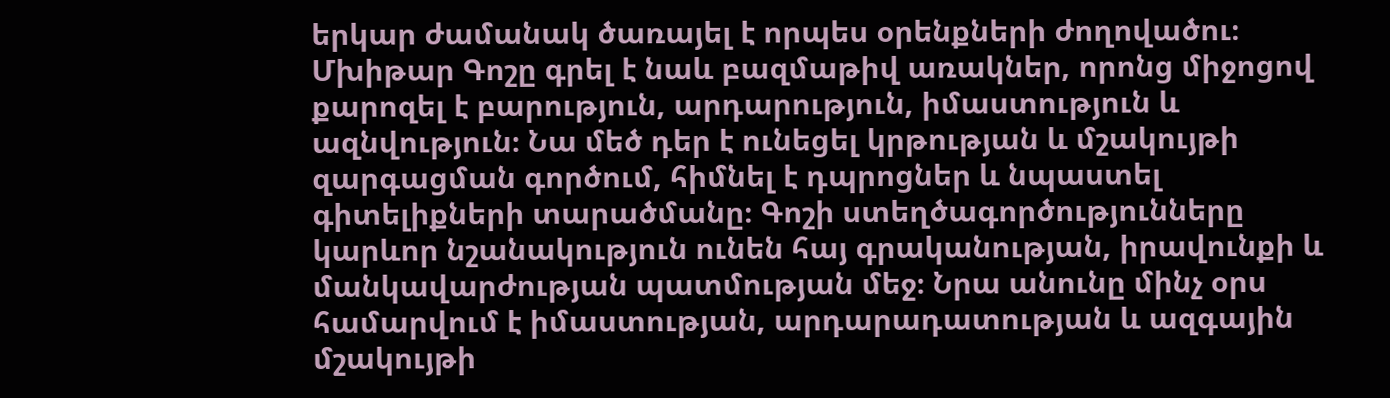երկար ժամանակ ծառայել է որպես օրենքների ժողովածու։ Մխիթար Գոշը գրել է նաև բազմաթիվ առակներ, որոնց միջոցով քարոզել է բարություն, արդարություն, իմաստություն և ազնվություն։ Նա մեծ դեր է ունեցել կրթության և մշակույթի զարգացման գործում, հիմնել է դպրոցներ և նպաստել գիտելիքների տարածմանը։ Գոշի ստեղծագործությունները կարևոր նշանակություն ունեն հայ գրականության, իրավունքի և մանկավարժության պատմության մեջ։ Նրա անունը մինչ օրս համարվում է իմաստության, արդարադատության և ազգային մշակույթի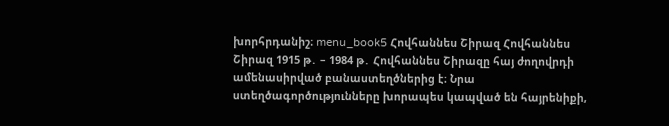խորհրդանիշ։ menu_book5 Հովհաննես Շիրազ Հովհաննես Շիրազ 1915 թ․ – 1984 թ․ Հովհաննես Շիրազը հայ ժողովրդի ամենասիրված բանաստեղծներից է։ Նրա ստեղծագործությունները խորապես կապված են հայրենիքի,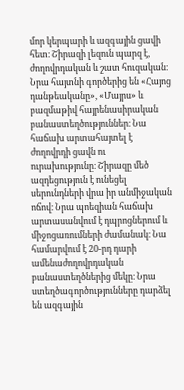մոր կերպարի և ազգային ցավի հետ։ Շիրազի լեզուն պարզ է, ժողովրդական և շատ հուզական։ Նրա հայտնի գործերից են «Հայոց դանթեականը», «Մայրս» և բազմաթիվ հայրենասիրական բանաստեղծություններ։ Նա հաճախ արտահայտել է ժողովրդի ցավն ու ուրախությունը։ Շիրազը մեծ ազդեցություն է ունեցել սերունդների վրա իր անմիջական ոճով։ Նրա պոեզիան հաճախ արտասանվում է դպրոցներում և միջոցառումների ժամանակ։ Նա համարվում է 20-րդ դարի ամենաժողովրդական բանաստեղծներից մեկը։ Նրա ստեղծագործությունները դարձել են ազգային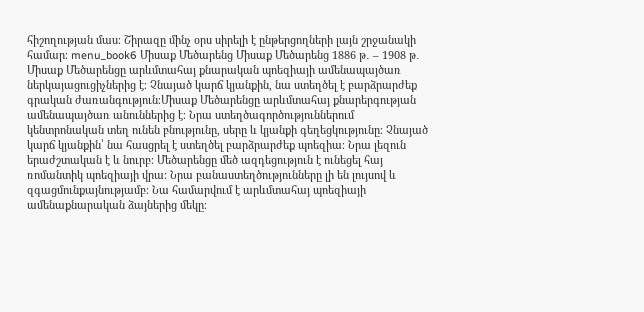հիշողության մաս։ Շիրազը մինչ օրս սիրելի է ընթերցողների լայն շրջանակի համար։ menu_book6 Միսաք Մեծարենց Միսաք Մեծարենց 1886 թ․ – 1908 թ․ Միսաք Մեծարենցը արևմտահայ քնարական պոեզիայի ամենապայծառ ներկայացուցիչներից է։ Չնայած կարճ կյանքին, նա ստեղծել է բարձրարժեք գրական ժառանգություն։Միսաք Մեծարենցը արևմտահայ քնարերգության ամենապայծառ անուններից է։ Նրա ստեղծագործություններում կենտրոնական տեղ ունեն բնությունը, սերը և կյանքի գեղեցկությունը։ Չնայած կարճ կյանքին՝ նա հասցրել է ստեղծել բարձրարժեք պոեզիա։ Նրա լեզուն երաժշտական է և նուրբ։ Մեծարենցը մեծ ազդեցություն է ունեցել հայ ռոմանտիկ պոեզիայի վրա։ Նրա բանաստեղծությունները լի են լույսով և զգացմունքայնությամբ։ Նա համարվում է արևմտահայ պոեզիայի ամենաքնարական ձայներից մեկը։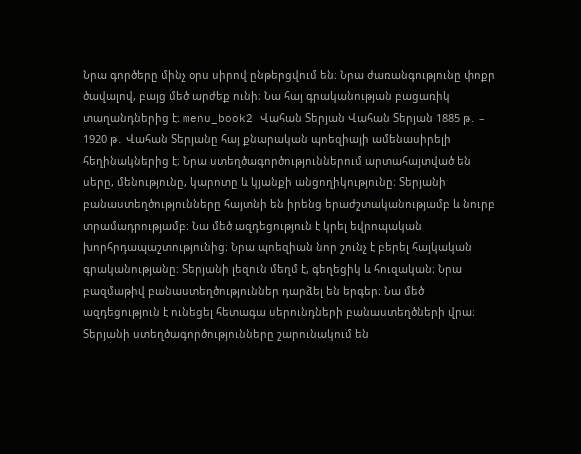Նրա գործերը մինչ օրս սիրով ընթերցվում են։ Նրա ժառանգությունը փոքր ծավալով, բայց մեծ արժեք ունի։ Նա հայ գրականության բացառիկ տաղանդներից է։ menu_book2 Վահան Տերյան Վահան Տերյան 1885 թ․ – 1920 թ․ Վահան Տերյանը հայ քնարական պոեզիայի ամենասիրելի հեղինակներից է։ Նրա ստեղծագործություններում արտահայտված են սերը, մենությունը, կարոտը և կյանքի անցողիկությունը։ Տերյանի բանաստեղծությունները հայտնի են իրենց երաժշտականությամբ և նուրբ տրամադրությամբ։ Նա մեծ ազդեցություն է կրել եվրոպական խորհրդապաշտությունից։ Նրա պոեզիան նոր շունչ է բերել հայկական գրականությանը։ Տերյանի լեզուն մեղմ է, գեղեցիկ և հուզական։ Նրա բազմաթիվ բանաստեղծություններ դարձել են երգեր։ Նա մեծ ազդեցություն է ունեցել հետագա սերունդների բանաստեղծների վրա։ Տերյանի ստեղծագործությունները շարունակում են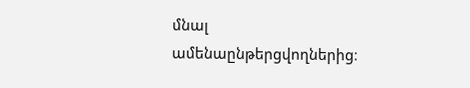մնալ ամենաընթերցվողներից։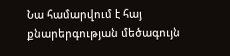Նա համարվում է հայ քնարերգության մեծագույն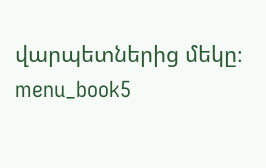վարպետներից մեկը։ menu_book5